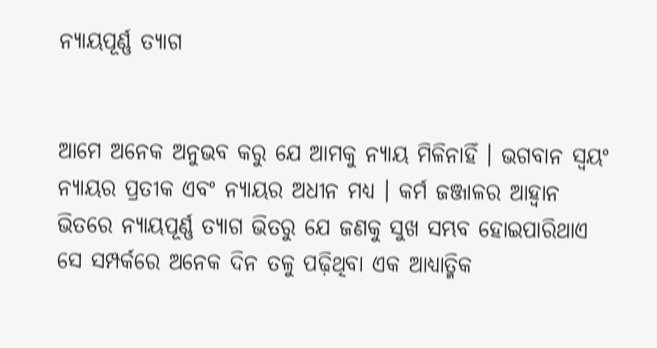ନ୍ୟାୟପୂର୍ଣ୍ଣ ତ୍ୟାଗ


ଆମେ ଅନେକ ଅନୁଭବ କରୁ ଯେ ଆମକୁ ନ୍ୟାୟ ମିଳିନାହିଁ । ଭଗବାନ ସ୍ୱୟଂ ନ୍ୟାୟର ପ୍ରତୀକ ଏବଂ ନ୍ୟାୟର ଅଧୀନ ମଧ୍ୟ । କର୍ମ ଜଞ୍ଜାଳର ଆହ୍ୱାନ ଭିତରେ ନ୍ୟାୟପୂର୍ଣ୍ଣ ତ୍ୟାଗ ଭିତରୁ ଯେ ଜଣକୁ ସୁଖ ସମ୍ଭବ ହୋଇପାରିଥାଏ ସେ ସମ୍ପର୍କରେ ଅନେକ ଦିନ ତଳୁ ପଢ଼ିଥିବା ଏକ ଆଧ୍ୟାତ୍ମିକ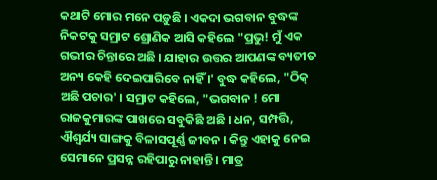କଥାଟି ମୋର ମନେ ପଡ଼ୁଛି । ଏକଦା ଭଗବାନ ବୁଦ୍ଧଙ୍କ ନିକଟକୁ ସମ୍ରାଟ ଶ୍ରୋଣିକ ଆସି କହିଲେ "ପ୍ରଭୁ! ମୁଁ ଏକ ଗଭୀର ଚିନ୍ତାରେ ଅଛି । ଯାହାର ଉତ୍ତର ଆପଣଙ୍କ ବ୍ୟତୀତ ଅନ୍ୟ କେହି ଦେଇପାରିବେ ନାହିଁ ।' ବୁଦ୍ଧ କହିଲେ, "ଠିକ୍ ଅଛି ପଚାର' । ସମ୍ରାଟ କହିଲେ, "ଭଗବାନ ! ମୋ ରାଜକୁମାରଙ୍କ ପାଖରେ ସବୁକିଛି ଅଛି । ଧନ, ସମ୍ପତ୍ତି, ଐଶ୍ୱର୍ଯ୍ୟ ସାଙ୍ଗକୁ ବିଳାସପୂର୍ଣ୍ଣ ଜୀବନ । କିନ୍ତୁ ଏହାକୁ ନେଇ ସେମାନେ ପ୍ରସନ୍ନ ରହିପାରୁ ନାହାନ୍ତି । ମାତ୍ର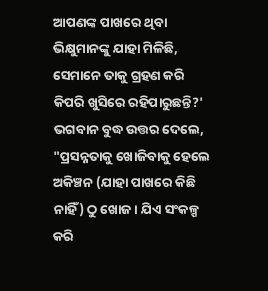ଆପଣଙ୍କ ପାଖରେ ଥିବା ଭିକ୍ଷୁମାନଙ୍କୁ ଯାହା ମିଳିଛି, ସେମାନେ ତାକୁ ଗ୍ରହଣ କରି କିପରି ଖୁସିରେ ରହିପାରୁଛନ୍ତି?' ଭଗବାନ ବୁଦ୍ଧ ଉତ୍ତର ଦେଲେ, "ପ୍ରସନ୍ନତାକୁ ଖୋଜିବାକୁ ହେଲେ ଅକିଞ୍ଚନ (ଯାହା ପାଖରେ କିଛି ନାହିଁ) ଠୁ ଖୋଜ । ଯିଏ ସଂକଳ୍ପ କରି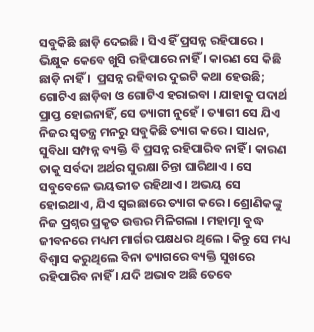ସବୁକିଛି ଛାଡ଼ି ଦେଇଛି । ସିଏ ହିଁ ପ୍ରସନ୍ନ ରହିପାରେ । ଭିକ୍ଷୁକ କେବେ ଖୁସି ରହିପାରେ ନାହିଁ । କାରଣ ସେ କିଛି ଛାଡ଼ି ନାହିଁ ।  ପ୍ରସନ୍ନ ରହିବାର ଦୁଇଟି କଥା ହେଉଛି; ଗୋଟିଏ ଛାଡ଼ିବା ଓ ଗୋଟିଏ ହରାଇବା । ଯାହାକୁ ପଦାର୍ଥ ପ୍ରାପ୍ତ ହୋଇନାହିଁ, ସେ ତ୍ୟାଗୀ ନୁହେଁ । ତ୍ୟାଗୀ ସେ ଯିଏ ନିଜର ସ୍ୱତନ୍ତ୍ର ମନରୁ ସବୁକିଛି ତ୍ୟାଗ କରେ । ସାଧନ, ସୁବିଧା ସମ୍ପନ୍ନ ବ୍ୟକ୍ତି ବି ପ୍ରସନ୍ନ ରହିପାରିବ ନାହିଁ । କାରଣ ତାକୁ ସର୍ବଦା ଅର୍ଥର ସୁରକ୍ଷା ଚିନ୍ତା ଘାରିଥାଏ । ସେ ସବୁବେଳେ ଭୟଭୀତ ରହିଥାଏ । ଅଭୟ ସେ ହୋଇଥାଏ, ଯିଏ ସ୍ୱଇଛାରେ ତ୍ୟାଗ କରେ । ଶ୍ରୋଣିକଙ୍କୁ ନିଜ ପ୍ରଶ୍ନର ପ୍ରକୃତ ଉତ୍ତର ମିଳିଗଲା । ମହାତ୍ମା ବୁଦ୍ଧ ଜୀବନରେ ମଧ୍ୟମ ମାର୍ଗର ପକ୍ଷଧର ଥିଲେ । କିନ୍ତୁ ସେ ମଧ୍ୟ ବିଶ୍ୱାସ କରୁଥିଲେ ବିନା ତ୍ୟାଗରେ ବ୍ୟକ୍ତି ସୁଖରେ ରହିପାରିବ ନାହିଁ । ଯଦି ଅଭାବ ଅଛି ତେବେ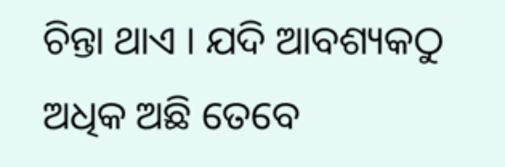ଚିନ୍ତା ଥାଏ । ଯଦି ଆବଶ୍ୟକଠୁ ଅଧିକ ଅଛି ତେବେ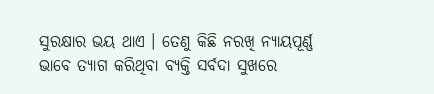ସୁରକ୍ଷାର ଭୟ ଥାଏ । ତେଣୁ କିଛି ନରଖି ନ୍ୟାୟପୂର୍ଣ୍ଣ ଭାବେ ତ୍ୟାଗ କରିଥିବା ବ୍ୟକ୍ତି ସର୍ବଦା ସୁଖରେ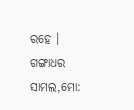ରହେ ।
ଗଙ୍ଗାଧର ସାମଲ,ମୋ: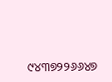୯୪୩୭୨୨୬୬୪୭